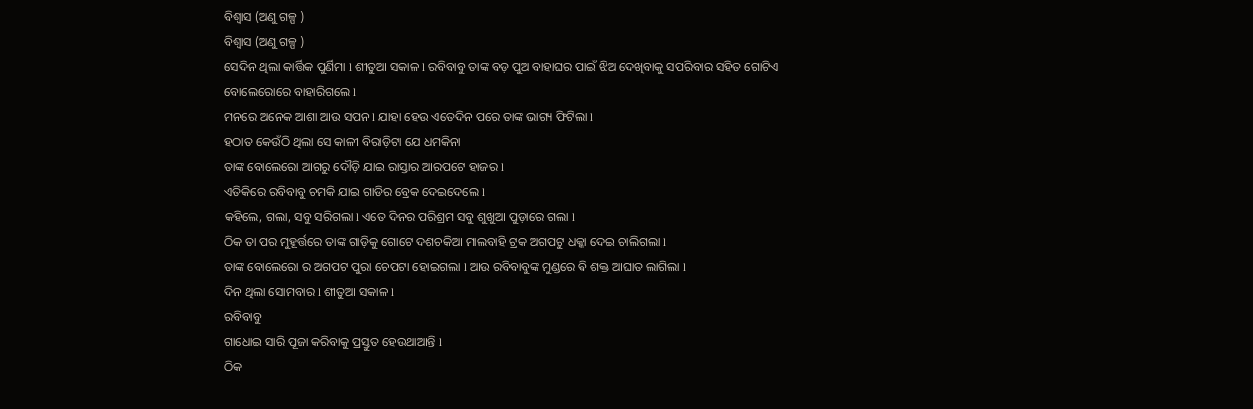ବିଶ୍ୱାସ (ଅଣୁ ଗଳ୍ପ )
ବିଶ୍ୱାସ (ଅଣୁ ଗଳ୍ପ )
ସେଦିନ ଥିଲା କାର୍ତ୍ତିକ ପୁର୍ଣିମା l ଶୀତୁଆ ସକାଳ l ରବିବାବୁ ତାଙ୍କ ବଡ଼ ପୁଅ ବାହାଘର ପାଇଁ ଝିଅ ଦେଖିବାକୁ ସପରିବାର ସହିତ ଗୋଟିଏ ବୋଲେରୋରେ ବାହାରିଗଲେ l
ମନରେ ଅନେକ ଆଶା ଆଉ ସପନ l ଯାହା ହେଉ ଏତେଦିନ ପରେ ତାଙ୍କ ଭାଗ୍ୟ ଫିଟିଲା l
ହଠାତ କେଉଁଠି ଥିଲା ସେ କାଳୀ ବିରାଡ଼ିଟା ଯେ ଧମକିନା
ତାଙ୍କ ବୋଲେରୋ ଆଗରୁ ଦୌଡ଼ି ଯାଇ ରାସ୍ତାର ଆରପଟେ ହାଜର l
ଏତିକିରେ ରବିବାବୁ ଚମକି ଯାଇ ଗାଡିର ବ୍ରେକ ଦେଇଦେଲେ l
କହିଲେ, ଗଲା, ସବୁ ସରିଗଲା l ଏତେ ଦିନର ପରିଶ୍ରମ ସବୁ ଶୁଖୁଆ ପୁଡ଼ାରେ ଗଲା l
ଠିକ ତା ପର ମୁହୂର୍ତ୍ତରେ ତାଙ୍କ ଗାଡ଼ିକୁ ଗୋଟେ ଦଶଚକିଆ ମାଲବାହି ଟ୍ରକ ଅଗପଟୁ ଧକ୍କା ଦେଇ ଚାଲିଗଲା l
ତାଙ୍କ ବୋଲେରୋ ର ଅଗପଟ ପୁରା ଚେପଟା ହୋଇଗଲା l ଆଉ ରବିବାବୁଙ୍କ ମୁଣ୍ଡରେ ଵି ଶକ୍ତ ଆଘାତ ଲାଗିଲା l
ଦିନ ଥିଲା ସୋମବାର l ଶୀତୁଆ ସକାଳ l
ରବିବାବୁ
ଗାଧୋଇ ସାରି ପୂଜା କରିବାକୁ ପ୍ରସ୍ତୁତ ହେଉଥାଆନ୍ତି l
ଠିକ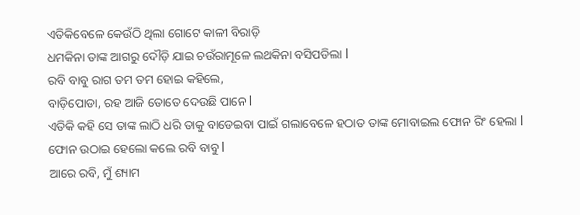ଏତିକିବେଳେ କେଉଁଠି ଥିଲା ଗୋଟେ କାଳୀ ବିରାଡ଼ି
ଧମକିନା ତାଙ୍କ ଆଗରୁ ଦୌଡ଼ି ଯାଇ ଚଉଁରାମୂଳେ ଲଥକିନା ବସିପଡିଲା l
ରବି ବାବୁ ରାଗ ତମ ତମ ହୋଇ କହିଲେ,
ବାଡ଼ିପୋଡା, ରହ ଆଜି ତୋତେ ଦେଉଛି ପାନେ l
ଏତିକି କହି ସେ ତାଙ୍କ ଲାଠି ଧରି ତାକୁ ବାଡେଇବା ପାଇଁ ଗଲାବେଳେ ହଠାତ ତାଙ୍କ ମୋବାଇଲ ଫୋନ ରିଂ ହେଲା l
ଫୋନ ଉଠାଇ ହେଲୋ କଲେ ରବି ବାବୁ l
ଆରେ ରବି, ମୁଁ ଶ୍ୟାମ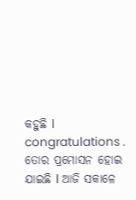କହୁଛି l congratulations . ତୋର ପ୍ରମୋସନ ହୋଇ ଯାଇଛି l ଆଜି ସକାଳେ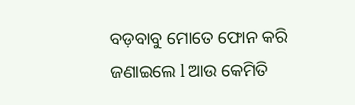ବଡ଼ବାବୁ ମୋତେ ଫୋନ କରି ଜଣାଇଲେ l ଆଉ କେମିତି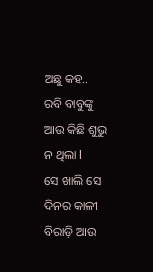ଅଛୁ କହ..
ରବି ବାବୁଙ୍କୁ ଆଉ କିଛି ଶୁଭୁ ନ ଥିଲା l
ସେ ଖାଲି ସେ ଦିନର କାଳୀ ବିରାଡ଼ି ଆଉ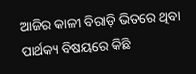ଆଜିର କାଳୀ ବିରାଡ଼ି ଭିତରେ ଥିବା ପାର୍ଥକ୍ୟ ବିଷୟରେ କିଛି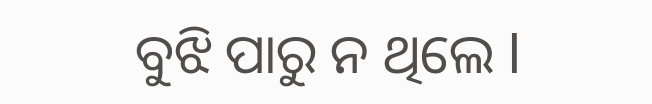ବୁଝି ପାରୁ ନ ଥିଲେ l